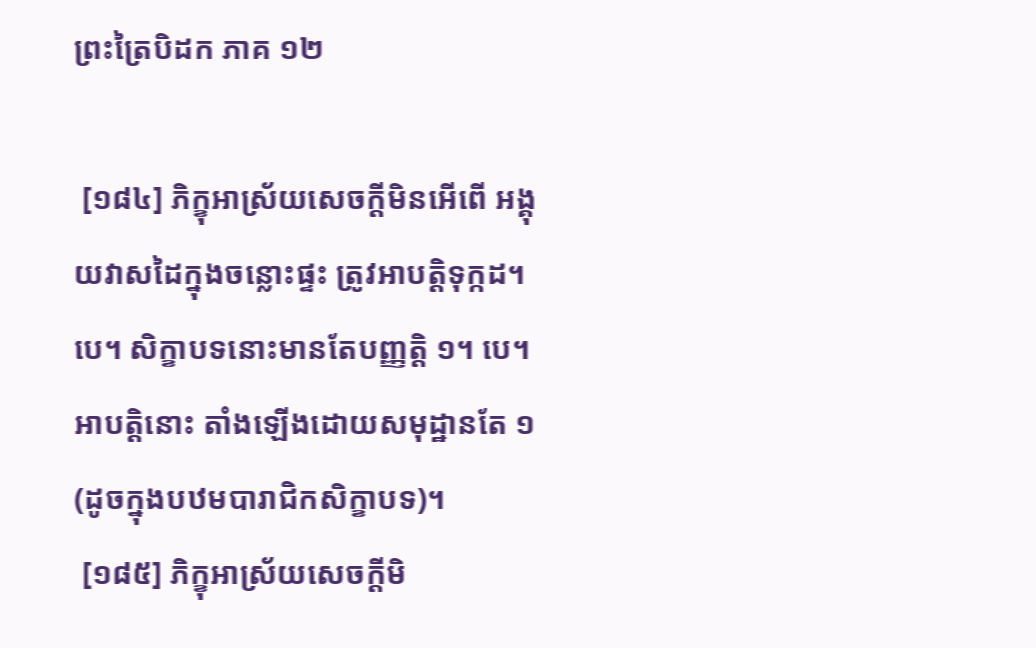ព្រះត្រៃបិដក ភាគ ១២

 [១៨៤] ភិក្ខុអាស្រ័យសេចក្ដីមិនអើពើ អង្គុយវាសដៃក្នុងចន្លោះផ្ទះ ត្រូវអាបត្ដិទុក្កដ។ បេ។ សិក្ខាបទនោះមានតែបញ្ញត្ដិ ១។ បេ។ អាបត្ដិនោះ តាំងឡើងដោយសមុដ្ឋានតែ ១ (ដូចក្នុងបឋមបារាជិកសិក្ខាបទ)។
 [១៨៥] ភិក្ខុអាស្រ័យសេចក្ដីមិ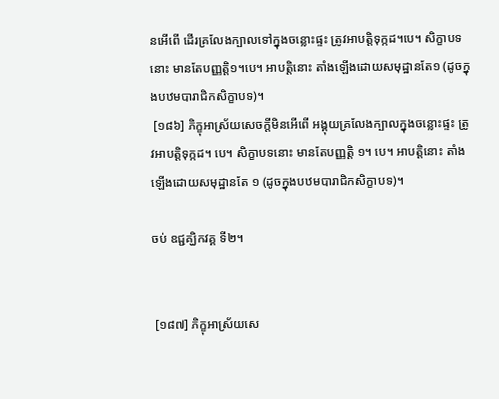នអើពើ ដើរគ្រលែងក្បាលទៅក្នុងចន្លោះផ្ទះ ត្រូវអាបត្ដិទុក្កដ។បេ។ សិក្ខាបទនោះ មានតែបញ្ញត្ដិ១។បេ។ អាបត្ដិនោះ តាំងឡើងដោយសមុដ្ឋានតែ១ (ដូចក្នុងបឋមបារាជិកសិក្ខាបទ)។
 [១៨៦] ភិក្ខុអាស្រ័យសេចក្ដីមិនអើពើ អង្គុយគ្រលែងក្បាលក្នុងចន្លោះផ្ទះ ត្រូវអាបត្ដិទុក្កដ។ បេ។ សិក្ខាបទនោះ មានតែបញ្ញត្ដិ ១។ បេ។ អាបត្ដិនោះ តាំងឡើងដោយសមុដ្ឋានតែ ១ (ដូចក្នុងបឋមបារាជិកសិក្ខាបទ)។

ចប់ ឧជ្ជគ្ឃិកវគ្គ ទី២។


 [១៨៧] ភិក្ខុអាស្រ័យសេ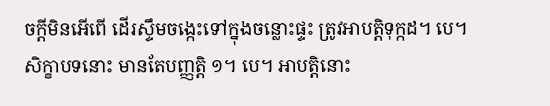ចក្ដីមិនអើពើ ដើរស្ទឹមចង្កេះទៅក្នុងចន្លោះផ្ទះ ត្រូវអាបត្ដិទុក្កដ។ បេ។ សិក្ខាបទនោះ មានតែបញ្ញត្ដិ ១។ បេ។ អាបត្ដិនោះ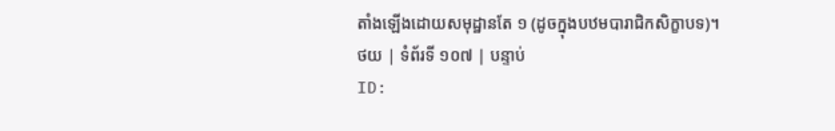តាំងឡើងដោយសមុដ្ឋានតែ ១ (ដូចក្នុងបឋមបារាជិកសិក្ខាបទ)។
ថយ | ទំព័រទី ១០៧ | បន្ទាប់
ID: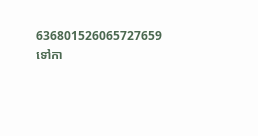636801526065727659
ទៅកា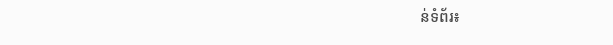ន់ទំព័រ៖